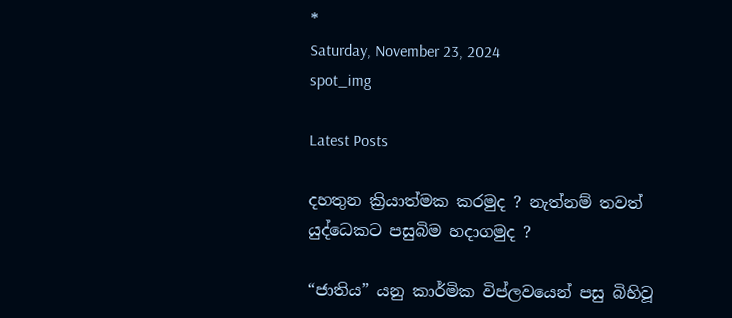*
Saturday, November 23, 2024
spot_img

Latest Posts

දහතුන ක්‍රියාත්මක කරමුද ? නැත්නම් තවත් යුද්ධෙකට පසුබිම හදාගමුද ?

“ජාතිය” යනු කාර්මික විප්ලවයෙන් පසු බිහිවූ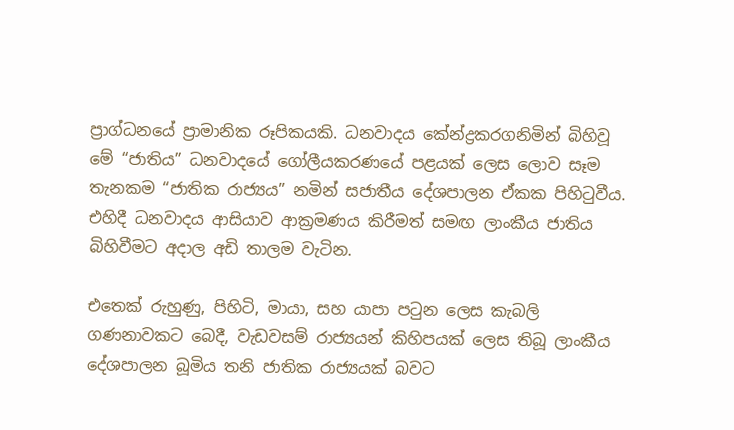ප්‍රාග්ධනයේ ප්‍රාමානික රූපිකයකි. ධනවාදය කේන්ද්‍රකරගනිමින් බිහිවූ මේ “ජාතිය” ධනවාදයේ ගෝලීයකරණයේ පළයක් ලෙස ලොව සෑම තැනකම “ජාතික රාජ්‍යය” නමින් සජාතීය දේශපාලන ඒකක පිහිටුවීය. එහිදී ධනවාදය ආසියාව ආක්‍රමණය කිරීමත් සමඟ ලාංකීය ජාතිය බිහිවීමට අදාල අඩි තාලම වැටින.

එතෙක් රුහුණු, පිහිටි, මායා, සහ යාපා පටුන ලෙස කැබලි ගණනාවකට බෙදී, වැඩවසම් රාජ්‍යයන් කිහිපයක් ලෙස තිබූ ලාංකීය දේශපාලන බූමිය තනි ජාතික රාජ්‍යයක් බවට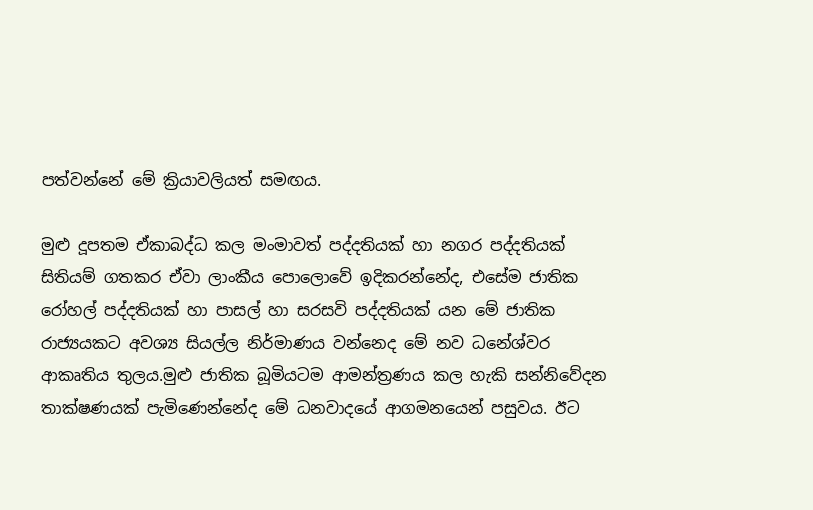පත්වන්නේ මේ ක්‍රියාවලියත් සමඟය.

මුළු දූපතම ඒකාබද්ධ කල මංමාවත් පද්දතියක් හා නගර පද්දතියක් සිතියම් ගතකර ඒවා ලාංකීය පොලොවේ ඉදිකරන්නේද, එසේම ජාතික රෝහල් පද්දතියක් හා පාසල් හා සරසවි පද්දතියක් යන මේ ජාතික රාජ්‍යයකට අවශ්‍ය සියල්ල නිර්මාණය වන්නෙද මේ නව ධනේශ්වර ආකෘතිය තුලය.මුළු ජාතික බූමියටම ආමන්ත්‍රණය කල හැකි සන්නිවේදන තාක්ෂණයක් පැමිණෙන්නේද මේ ධනවාදයේ ආගමනයෙන් පසුවය. ඊට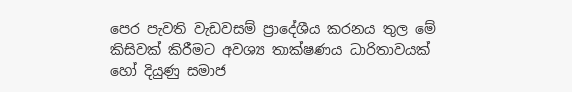පෙර පැවති වැඩවසම් ප්‍රාදේශීය කරනය තුල මේ කිසිවක් කිරීමට අවශ්‍ය තාක්ෂණය ධාරිතාවයක් හෝ දියුණු සමාජ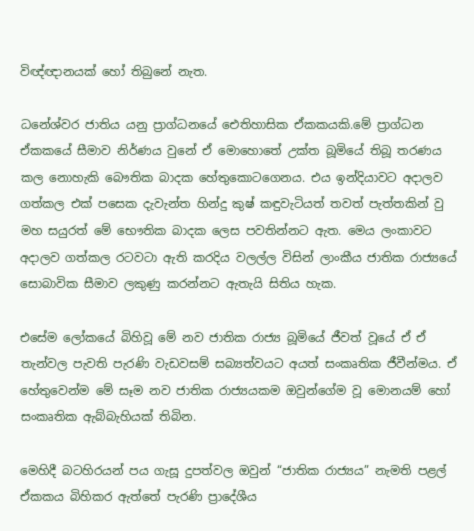විඥ්ඥානයක් හෝ තිබුනේ නැත.

ධනේශ්වර ජාතිය යනු ප්‍රාග්ධනයේ ඓතිහාසික ඒකකයකි.මේ ප්‍රාග්ධන ඒකකයේ සීමාව නිර්ණය වුනේ ඒ මොහොතේ උක්ත බූමියේ තිබූ තරණය කල නොහැකි බෞතික බාදක හේතුකොටගෙනය. එය ඉන්දියාවට අදාලව ගත්කල එක් පසෙක දැවැන්ත හින්දු කුෂ් කඳුවැටියත් තවත් පැත්තකින් වු මහ සයුරත් මේ භෞතික බාදක ලෙස පවතින්නට ඇත. මෙය ලංකාවට අදාලව ගත්කල රටවටා ඇති කරදිය වලල්ල විසින් ලාංකීය ජාතික රාජ්‍යයේ සොබාවික සීමාව ලකුණු කරන්නට ඇතැයි සිතිය හැක.

එසේම ලෝකයේ බිහිවූ මේ නව ජාතික රාජ්‍ය බූමියේ ජීවත් වූයේ ඒ ඒ තැන්වල පැවති පැරණි වැඩවසම් සබ්‍යත්වයට අයත් සංකෘතික ජීවීන්මය. ඒ හේතුවෙන්ම මේ සෑම නව ජාතික රාජ්‍යයකම ඔවුන්ගේම වූ මොනයම් හෝ සංකෘතික ඇබ්බැහියක් තිබින.

මෙහිදී බටහිරයන් පය ගැසූ දුපත්වල ඔවුන් “ජාතික රාජ්‍යය” නැමති පළල් ඒකකය බිහිකර ඇත්තේ පැරණි ප්‍රාදේශීය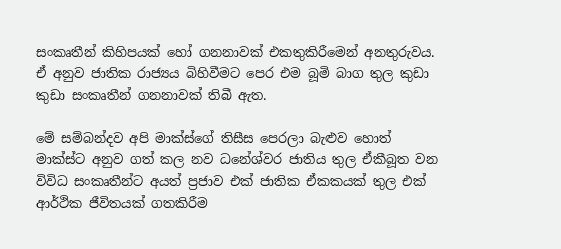සංකෘතීන් කිහිපයක් හෝ ගනනාවක් එකතුකිරීමෙන් අනතුරුවය. ඒ අනුව ජාතික රාජ්‍යය බිහිවීමට පෙර එම බූමි බාග තුල කුඩා කුඩා සංකෘතීන් ගනනාවක් තිබී ඇත.

මේ සම්බන්දව අපි මාක්ස්ගේ තිසීස පෙරලා බැළුව හොත් මාක්ස්ට අනුව ගත් කල නව ධනේශ්වර ජාතිය තුල ඒකීබූත වන විවිධ සංකෘතීන්ට අයත් ප්‍රජාව එක් ජාතික ඒකකයක් තුල එක් ආර්ථික ජීවිතයක් ගතකිරීම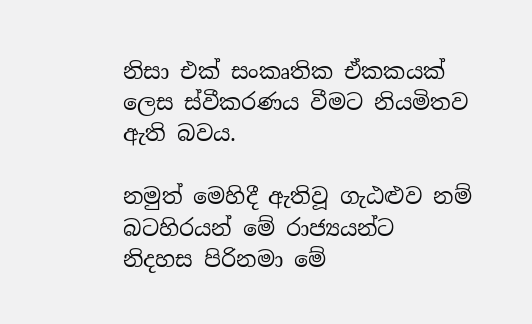නිසා එක් සංකෘතික ඒකකයක් ලෙස ස්වීකරණය වීමට නියමිතව ඇති බවය.

නමුත් මෙහිදී ඇතිවූ ගැඨළුව නම් බටහිරයන් මේ රාජ්‍යයන්ට නිදහස පිරිනමා මේ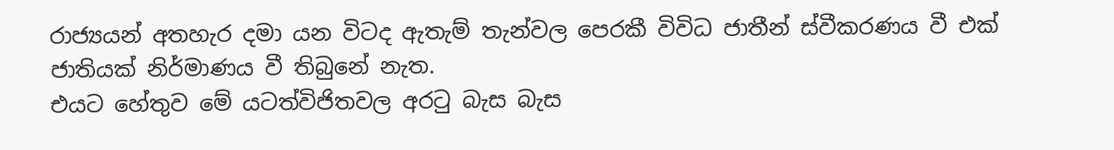රාජ්‍යයන් අතහැර දමා යන විටද ඇතැම් තැන්වල පෙරකී විවිධ ජාතීන් ස්වීකරණය වී එක් ජාතියක් නිර්මාණය වී තිබුනේ නැත.
එයට හේතුව මේ යටත්විජිතවල අරටු බැස බැස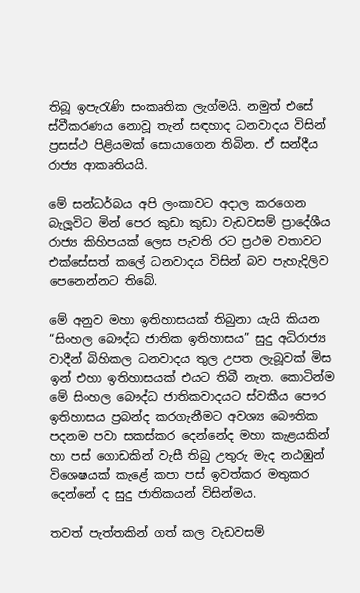තිබූ ඉපැරැණි සංකෘතික ලැග්මයි. නමුත් එසේ ස්වීකරණය නොවූ තැන් සඳහාද ධනවාදය විසින් ප්‍රසස්ථ පිළියමක් සොයාගෙන තිබින. ඒ සන්දීය රාජ්‍ය ආකෘතියයි.

මේ සන්ධර්බය අපි ලංකාවට අදාල කරගෙන බැලූවිට මින් පෙර කුඩා කුඩා වැඩවසම් ප්‍රාදේශීය රාජ්‍ය කිහිපයක් ලෙස පැවති රට ප්‍රථම වතාවට එක්සේසත් කලේ ධනවාදය විසින් බව පැහැදිලිව පෙනෙන්නට තිබේ.

මේ අනුව මහා ඉතිහාසයක් තිබුනා යැයි කියන “සිංහල බෞද්ධ ජාතික ඉතිහාසය” සුදු අධිරාජ්‍ය වාදීන් බිහිකල ධනවාදය තුල උපත ලැබූවක් මිස ඉන් එහා ඉතිහාසයක් එයට තිබී නැත. කොටින්ම මේ සිංහල බෞද්ධ ජාතිකවාදයට ස්වකීය පෞර ඉතිහාසය ප්‍රබන්ද කරගැනීමට අවශ්‍ය බෞතික පදනම පවා සකස්කර දෙන්නේද මහා කැළයකින් හා පස් ගොඩකින් වැසී තිබු උතුරු මැද නඨඹුන් විශෙෂයක් කැළේ කපා පස් ඉවත්කර මතුකර දෙන්නේ ද සුදු ජාතිකයන් විසින්මය.

තවත් පැත්තකින් ගත් කල වැඩවසම්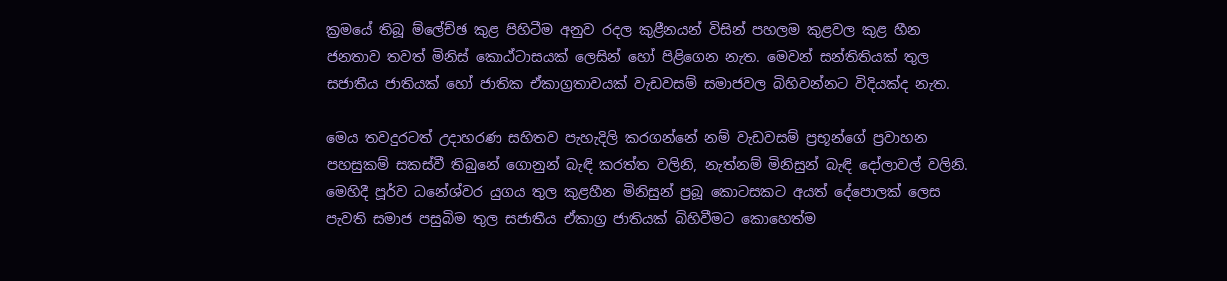ක්‍රමයේ තිබූ ම්ලේච්ඡ කුළ පිහිටීම අනුව රදල කුළීනයන් විසින් පහලම කුළවල කුළ හීන ජනතාව තවත් මිනිස් කොඨ්ටාසයක් ලෙසින් හෝ පිළිගෙන නැත. මෙවන් සන්තිතියක් තුල සජාතීය ජාතියක් හෝ ජාතික ඒකාග්‍රතාවයක් වැඩවසම් සමාජවල බිහිවන්නට විදියක්ද නැත.

මෙය තවදුරටත් උදාහරණ සහිතව පැහැදිලි කරගන්නේ නම් වැඩවසම් ප්‍රභූන්ගේ ප්‍රවාහන පහසුකම් සකස්වී තිබුනේ ගොනුන් බැඳි කරත්ත වලිනි, නැත්නම් මිනිසුන් බැඳි දෝලාවල් වලිනි. මෙහිදී පූර්ව ධනේශ්වර යුගය තුල කුළහීන මිනිසුන් ප්‍රබූ කොටසකට අයත් දේපොලක් ලෙස පැවති සමාජ පසුබිම තුල සජාතීය ඒකාග්‍ර ජාතියක් බිහිවීමට කොහෙත්ම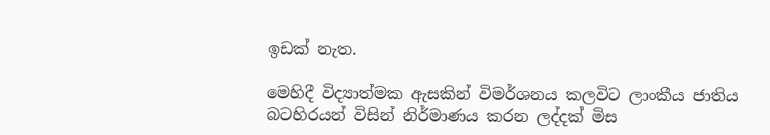ඉඩක් නැත.

මෙහිදී විද්‍යාත්මක ඇසකින් විමර්ශනය කලවිට ලාංකීය ජාතිය බටහිරයන් විසින් නිර්මාණය කරන ලද්දක් මිස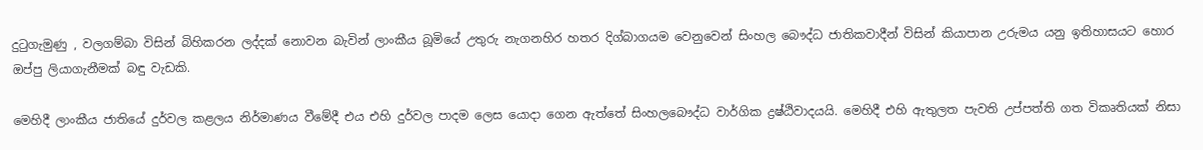දුටුගැමුණු , වලගම්බා විසින් බිහිකරන ලද්දක් නොවන බැවින් ලාංකීය බූමියේ උතුරු නැගනහිර හතර දිග්බාගයම වෙනුවෙන් සිංහල බෞද්ධ ජාතිකවාදීන් විසින් කියාපාන උරුමය යනු ඉතිහාසයට හොර ඔප්පු ලියාගැනීමක් බඳු වැඩකි.

මෙහිදී ලාංකීය ජාතියේ දුර්වල කළලය නිර්මාණය වීමේදී එය එහි දුර්වල පාදම ලෙස යොදා ගෙන ඇත්තේ සිංහලබෞද්ධ වාර්ගික ද්‍රෂ්ඨිවාදයයි. මෙහිදී එහි ඇතුලත පැවති උප්පත්ති ගත විකෘතියක් නිසා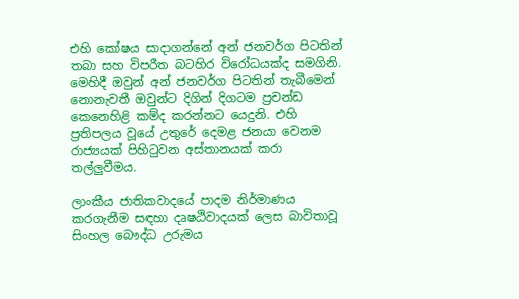එහි කෝෂය සාදාගන්නේ අන් ජනවර්ග පිටතින් තබා සහ විපරීත බටහිර විරෝධයක්ද සමගිනි. මෙහිදී ඔවුන් අන් ජනවර්ග පිටතින් තැබීමෙන් නොනැවතී ඔවුන්ට දිගින් දිගටම ප්‍රචන්ඩ කෙනෙහිළි කම්ද කරන්නට යෙදුනි. එහි ප්‍රතිපලය වූයේ උතුරේ දෙමළ ජනයා වෙනම රාජ්‍යයක් පිහිටුවන අස්තානයක් කරා තල්ලුවීමය.

ලාංකීය ජාතිකවාදයේ පාදම නිර්මාණය කරගැනීම සඳහා දෘෂඨිවාදයක් ලෙස බාවිතාවූ සිංහල බෞද්ධ උරුමය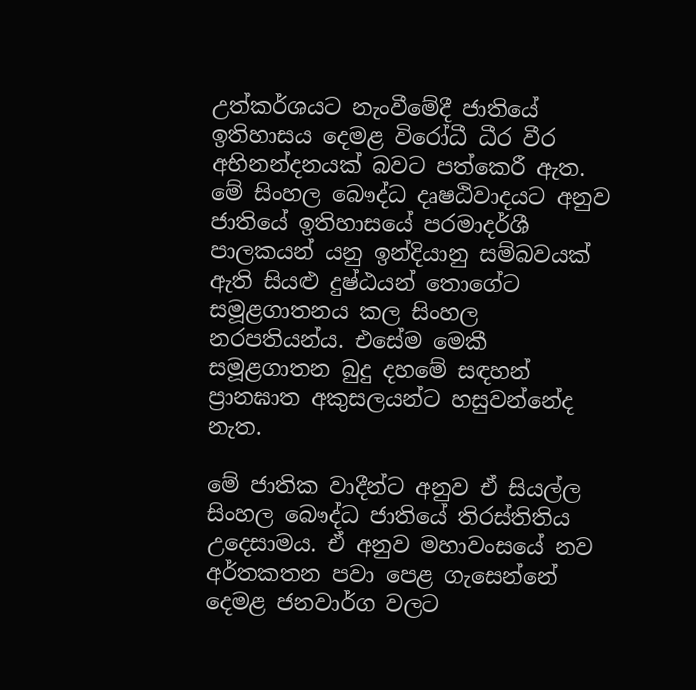උත්කර්ශයට නැංවීමේදී ජාතියේ ඉතිහාසය දෙමළ විරෝධී ධීර වීර අභිනන්දනයක් බවට පත්කෙරී ඇත. මේ සිංහල බෞද්ධ දෘෂඨිවාදයට අනුව ජාතියේ ඉතිහාසයේ පරමාදර්ශී පාලකයන් යනු ඉන්දියානු සම්බවයක් ඇති සියළු දුෂ්ඨයන් තොගේට සමූළගාතනය කල සිංහල නරපතියන්ය. එසේම මෙකී සමූළගාතන බුදු දහමේ සඳහන් ප්‍රානඝාත අකුසලයන්ට හසුවන්නේද නැත.

මේ ජාතික වාදීන්ට අනුව ඒ සියල්ල සිංහල බෞද්ධ ජාතියේ තිරස්තිතිය උදෙසාමය. ඒ අනුව මහාවංසයේ නව අර්තකතන පවා පෙළ ගැසෙන්නේ දෙමළ ජනවාර්ග වලට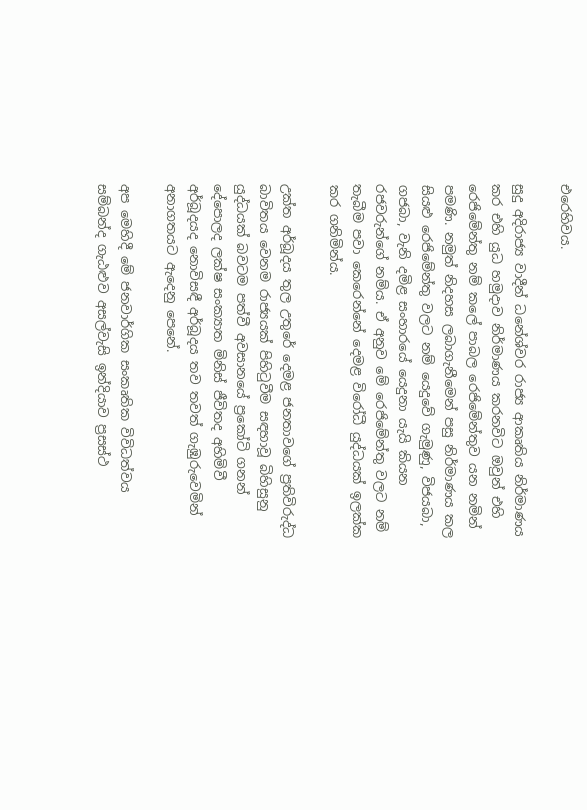එරෙහිවය.

සුදු අදිරාජ්‍ය වාදීන් ධනේශ්වර රාජ්‍ය ආකෘතිය නිර්මාණය කර එහි යුධ හමුදාව නිර්මාණය කරනවිට ඔවුන් එහි රෙජිමේන්තු නම් කලේ පාබල රෙජිමේන්තුව යන නමින් පමණි. නමුත් නිදහස ලබාගැනීමෙන් පසු නිර්මාණය කල සියළු රෙජිමේන්තු වලට නම් යෙදුවේ ගැමුණු, විජයබා, ගජබා, වැනි දමිළ සංහාරයේ යෙදුනා යැයි කියන රජවරුන්ගේ නම්ය. ඒ අනුව මේ රෙජිමේන්තු වලට නම් තැබීම පවා කෙරෙන්නේ දෙමළ විරෝධී යුද්ධයක් ඉලක්ක කර ගනිමින්ය.

උක්ත අර්බූදය තුල උතුරේ දෙමළ ජනතාවගේ ප්‍රතිවිරුද්ධ බාවිතය වෙනම රාජ්‍යයක් පිහිටුවීම සඳහාවූ බිහිසුනු යුද්ධයක් බවටම පත්වී අවසානයේ ප්‍රකෝටි ගනන් දේපොලද ලක්ෂ සංක්‍යාත මිනිස් ජීවිතද අහිමිවී අර්බූදයද නොවිසඳී අර්බූදය තව තවත් ගැඹුරුවෙමින් අනාගතයට ඇදෙනු පෙනේ.

අප මෙහිදී මේ ජනවාර්ගික සංකෘතික විවිධත්වය සම්බන්ද ගැඨළුව අසල්වැසි ඉන්දියාව ප්‍රසස්ථ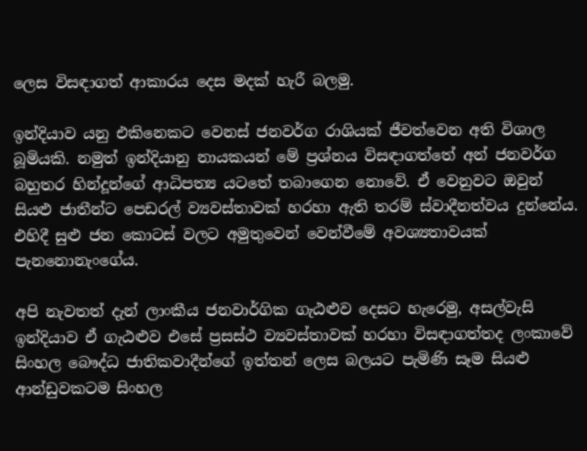ලෙස විසඳාගත් ආකාරය දෙස මදක් හැරී බලමු.

ඉන්දියාව යනු එකිනෙකට වෙනස් ජනවර්ග රාශියක් ජීවත්වෙන අති විශාල බූමියකි. නමුත් ඉන්දියානු නායකයන් මේ ප්‍රශ්නය විසඳාගත්තේ අන් ජනවර්ග බහුතර හින්දූන්ගේ ආධිපත්‍ය යටතේ තබාගෙන නොවේ. ඒ වෙනුවට ඔවුන් සියළු ජාතීන්ට පෙඩරල් ව්‍යවස්තාවක් හරහා ඇති තරම් ස්වාදීනත්වය දුන්නේය. එහිදී සුළු ජන කොටස් වලට අමුතුවෙන් වෙන්වීමේ අවශ්‍යතාවයක් පැනනොනැංගේය.

අපි නැවතත් දැන් ලාංකීය ජනවාර්ගික ගැඨළුව දෙසට හැරෙමු, අසල්වැසි ඉන්දියාව ඒ ගැඨළුව එසේ ප්‍රසස්ථ ව්‍යවස්තාවක් හරහා විසඳාගත්තද ලංකාවේ සිංහල බෞද්ධ ජාතිකවාදීන්ගේ ඉත්තන් ලෙස බලයට පැමිණි සෑම සියළු ආන්ඩුවකටම සිංහල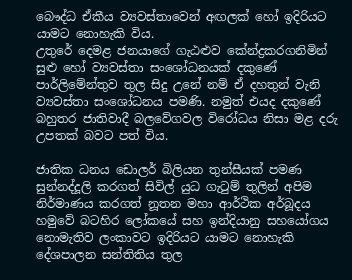බෞද්ධ ඒකීය ව්‍යවස්තාවෙන් අඟලක් හෝ ඉදිරියට යාමට නොහැකි විය.
උතුරේ දෙමළ ජනයාගේ ගැඨළුව කේන්ද්‍රකරගනිමින් සුළු හෝ ව්‍යවස්තා සංශෝධනයක් දකුණේ පාර්ලිමේන්තුව තුල සිදු උනේ නම් ඒ දහතුන් වැනි ව්‍යවස්තා සංශෝධනය පමණි. නමුත් එයද දකුණේ බහුතර ජාතිවාදී බලවේගවල විරෝධය නිසා මළ දරු උපතක් බවට පත් විය.

ජාතික ධනය ඩොලර් බිලියන තුන්සීයක් පමණ සුන්නද්දූලි කරගත් සිවිල් යුධ ගැටුම් තුලින් අපිම නිර්මාණය කරගත් නූතන මහා ආර්ථික අර්බූදය හමුවේ බටහිර ලෝකයේ සහ ඉන්දියානු සහයෝගය නොමැතිව ලංකාවට ඉදිරියට යාමට නොහැකි දේශපාලන සන්තිතිය තුල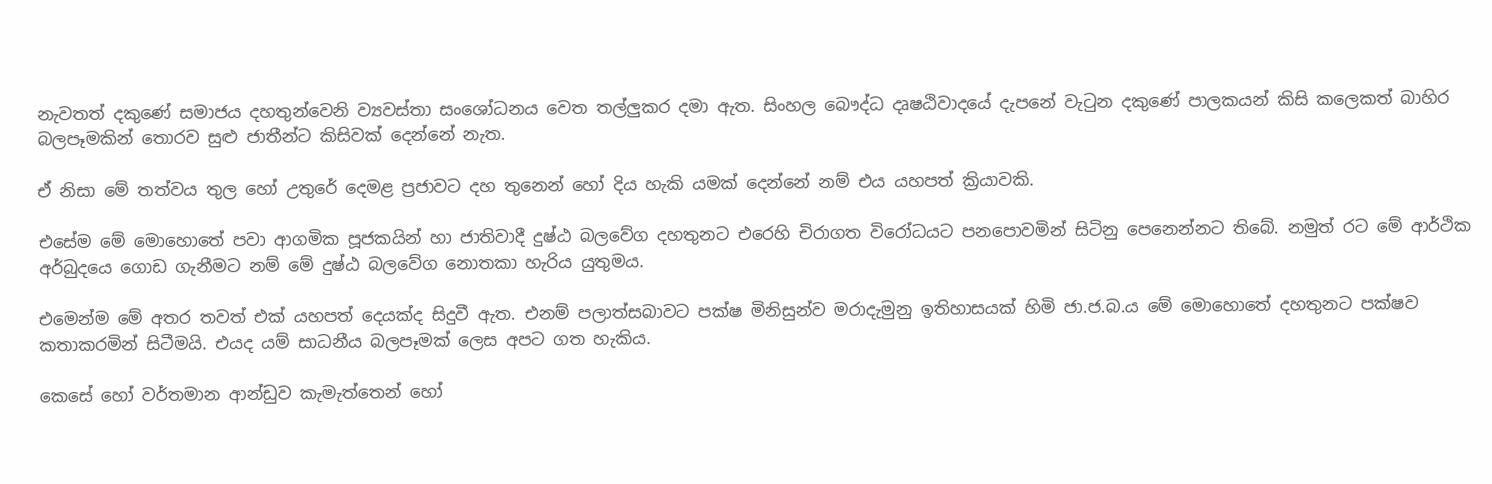නැවතත් දකුණේ සමාජය දහතුන්වෙනි ව්‍යවස්තා සංශෝධනය වෙත තල්ලුකර දමා ඇත. සිංහල බෞද්ධ දෘෂඨිවාදයේ දැපනේ වැටුන දකුණේ පාලකයන් කිසි කලෙකත් බාහිර බලපෑමකින් තොරව සුළු ජාතීන්ට කිසිවක් දෙන්නේ නැත.

ඒ නිසා මේ තත්වය තුල හෝ උතුරේ දෙමළ ප්‍රජාවට දහ තුනෙන් හෝ දිය හැකි යමක් දෙන්නේ නම් එය යහපත් ක්‍රියාවකි.

එසේම මේ මොහොතේ පවා ආගමික පූජකයින් හා ජාතිවාදී දුෂ්ඨ බලවේග දහතුනට එරෙහි චිරාගත විරෝධයට පනපොවමින් සිටිනු පෙනෙන්නට තිබේ. නමුත් රට මේ ආර්ථික අර්බුදයෙ ගොඩ ගැනීමට නම් මේ දුෂ්ඨ බලවේග නොතකා හැරිය යුතුමය.

එමෙන්ම මේ අතර තවත් එක් යහපත් දෙයක්ද සිදුවී ඇත. එනම් පලාත්සබාවට පක්ෂ මිනිසුන්ව මරාදැමුනු ඉතිහාසයක් හිමි ජා.ජ.බ.ය මේ මොහොතේ දහතුනට පක්ෂව කතාකරමින් සිටීමයි. එයද යම් සාධනීය බලපෑමක් ලෙස අපට ගත හැකිය.

කෙසේ හෝ වර්තමාන ආන්ඩුව කැමැත්තෙන් හෝ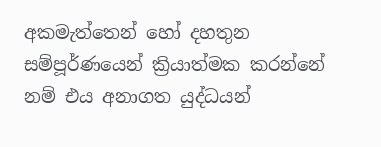අකමැත්තෙන් හෝ දහතුන සම්පූර්ණයෙන් ක්‍රියාත්මක කරන්නේ නම් එය අනාගත යුද්ධයන්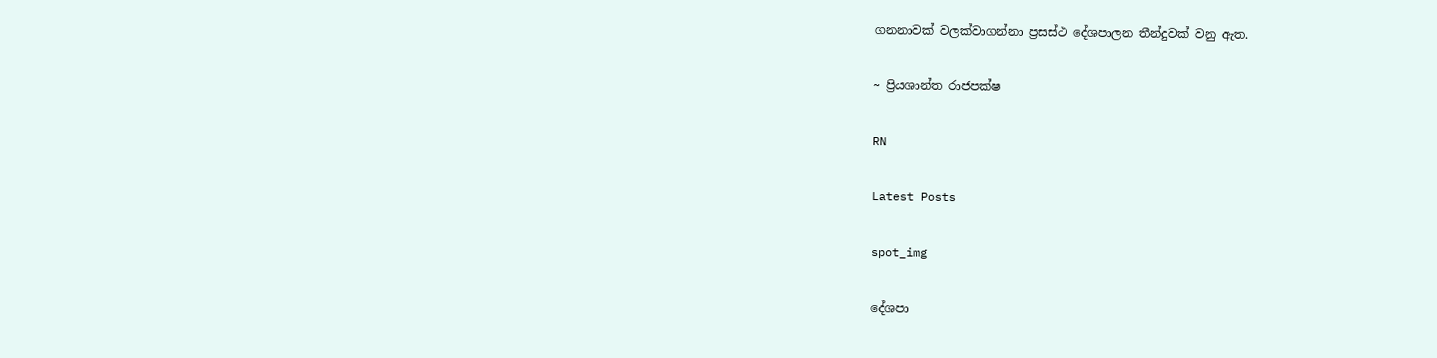ගනනාවක් වලක්වාගන්නා ප්‍රසස්ථ දේශපාලන තීන්දුවක් වනු ඇත.

~ ප්‍රියශාන්ත රාජපක්ෂ

RN

Latest Posts

spot_img

දේශපා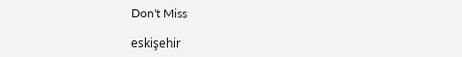Don't Miss

eskişehir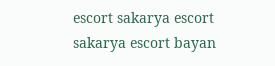escort sakarya escort sakarya escort bayan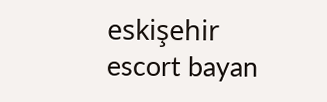eskişehir escort bayan